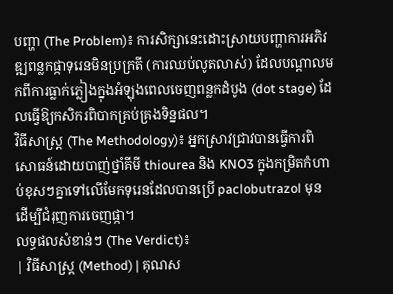បញ្ហា (The Problem)៖ ការសិក្សានេះដោះស្រាយបញ្ហាការអភិវឌ្ឍពន្លកផ្កាទុរេនមិនប្រក្រតី (ការឈប់លូតលាស់) ដែលបណ្តាលមកពីការធ្លាក់ភ្លៀងក្នុងអំឡុងពេលចេញពន្លកដំបូង (dot stage) ដែលធ្វើឱ្យកសិករពិបាកគ្រប់គ្រងទិន្នផល។
វិធីសាស្ត្រ (The Methodology)៖ អ្នកស្រាវជ្រាវបានធ្វើការពិសោធន៍ដោយបាញ់ថ្នាំគីមី thiourea និង KNO3 ក្នុងកម្រិតកំហាប់ខុសៗគ្នាទៅលើមែកទុរេនដែលបានប្រើ paclobutrazol មុន ដើម្បីជំរុញការចេញផ្កា។
លទ្ធផលសំខាន់ៗ (The Verdict)៖
| វិធីសាស្ត្រ (Method) | គុណស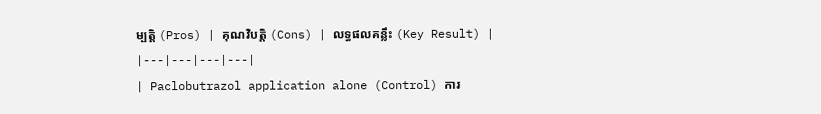ម្បត្តិ (Pros) | គុណវិបត្តិ (Cons) | លទ្ធផលគន្លឹះ (Key Result) |
|---|---|---|---|
| Paclobutrazol application alone (Control) ការ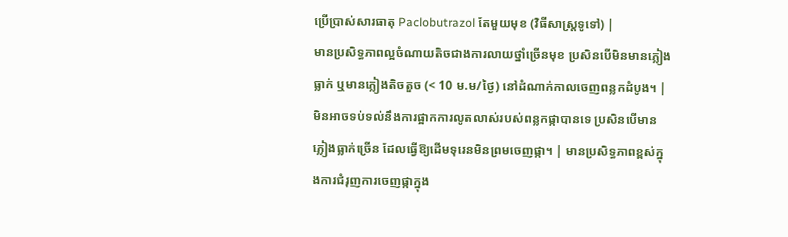ប្រើប្រាស់សារធាតុ Paclobutrazol តែមួយមុខ (វិធីសាស្ត្រទូទៅ) |
មានប្រសិទ្ធភាពល្អចំណាយតិចជាងការលាយថ្នាំច្រើនមុខ ប្រសិនបើមិនមានភ្លៀងធ្លាក់ ឬមានភ្លៀងតិចតួច (< 10 ម.ម/ថ្ងៃ) នៅដំណាក់កាលចេញពន្លកដំបូង។ | មិនអាចទប់ទល់នឹងការផ្អាកការលូតលាស់របស់ពន្លកផ្កាបានទេ ប្រសិនបើមានភ្លៀងធ្លាក់ច្រើន ដែលធ្វើឱ្យដើមទុរេនមិនព្រមចេញផ្កា។ | មានប្រសិទ្ធភាពខ្ពស់ក្នុងការជំរុញការចេញផ្កាក្នុង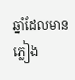ឆ្នាំដែលមានភ្លៀង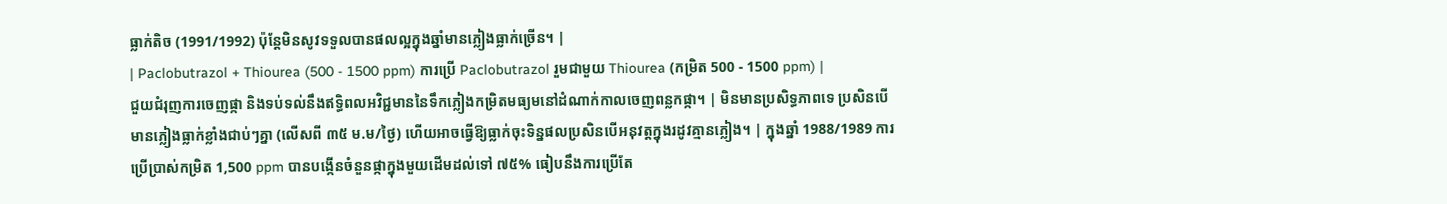ធ្លាក់តិច (1991/1992) ប៉ុន្តែមិនសូវទទួលបានផលល្អក្នុងឆ្នាំមានភ្លៀងធ្លាក់ច្រើន។ |
| Paclobutrazol + Thiourea (500 - 1500 ppm) ការប្រើ Paclobutrazol រួមជាមួយ Thiourea (កម្រិត 500 - 1500 ppm) |
ជួយជំរុញការចេញផ្កា និងទប់ទល់នឹងឥទ្ធិពលអវិជ្ជមាននៃទឹកភ្លៀងកម្រិតមធ្យមនៅដំណាក់កាលចេញពន្លកផ្កា។ | មិនមានប្រសិទ្ធភាពទេ ប្រសិនបើមានភ្លៀងធ្លាក់ខ្លាំងជាប់ៗគ្នា (លើសពី ៣៥ ម.ម/ថ្ងៃ) ហើយអាចធ្វើឱ្យធ្លាក់ចុះទិន្នផលប្រសិនបើអនុវត្តក្នុងរដូវគ្មានភ្លៀង។ | ក្នុងឆ្នាំ 1988/1989 ការប្រើប្រាស់កម្រិត 1,500 ppm បានបង្កើនចំនួនផ្កាក្នុងមួយដើមដល់ទៅ ៧៥% ធៀបនឹងការប្រើតែ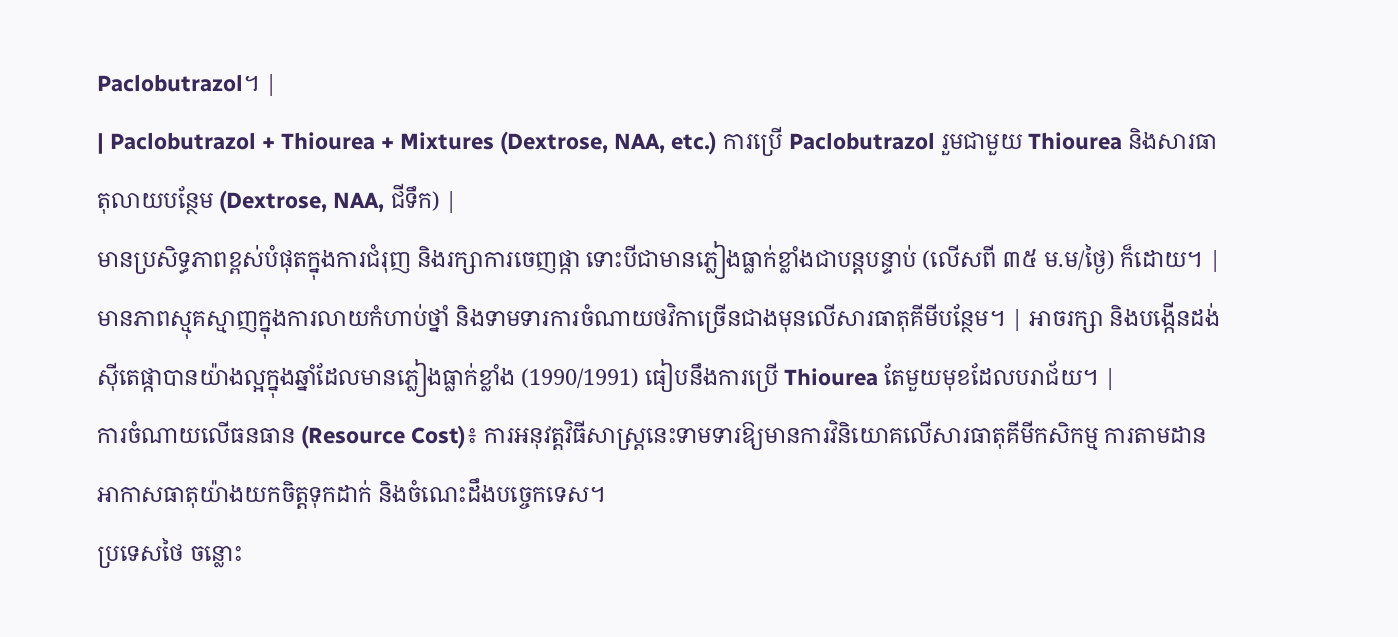Paclobutrazol។ |
| Paclobutrazol + Thiourea + Mixtures (Dextrose, NAA, etc.) ការប្រើ Paclobutrazol រួមជាមួយ Thiourea និងសារធាតុលាយបន្ថែម (Dextrose, NAA, ជីទឹក) |
មានប្រសិទ្ធភាពខ្ពស់បំផុតក្នុងការជំរុញ និងរក្សាការចេញផ្កា ទោះបីជាមានភ្លៀងធ្លាក់ខ្លាំងជាបន្តបន្ទាប់ (លើសពី ៣៥ ម.ម/ថ្ងៃ) ក៏ដោយ។ | មានភាពស្មុគស្មាញក្នុងការលាយកំហាប់ថ្នាំ និងទាមទារការចំណាយថវិកាច្រើនជាងមុនលើសារធាតុគីមីបន្ថែម។ | អាចរក្សា និងបង្កើនដង់ស៊ីតេផ្កាបានយ៉ាងល្អក្នុងឆ្នាំដែលមានភ្លៀងធ្លាក់ខ្លាំង (1990/1991) ធៀបនឹងការប្រើ Thiourea តែមួយមុខដែលបរាជ័យ។ |
ការចំណាយលើធនធាន (Resource Cost)៖ ការអនុវត្តវិធីសាស្ត្រនេះទាមទារឱ្យមានការវិនិយោគលើសារធាតុគីមីកសិកម្ម ការតាមដានអាកាសធាតុយ៉ាងយកចិត្តទុកដាក់ និងចំណេះដឹងបច្ចេកទេស។
ប្រទេសថៃ ចន្លោះ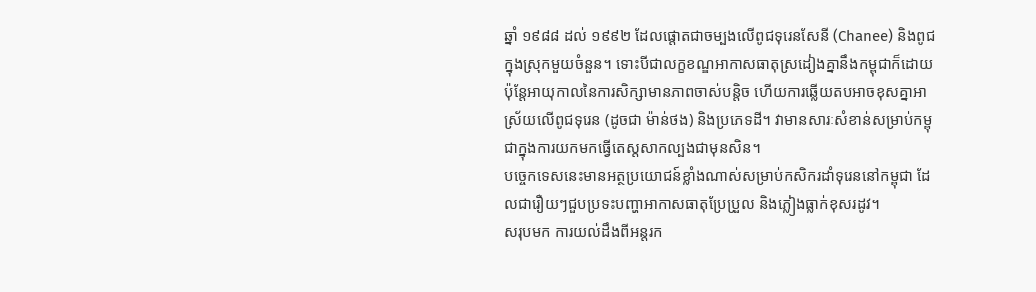ឆ្នាំ ១៩៨៨ ដល់ ១៩៩២ ដែលផ្តោតជាចម្បងលើពូជទុរេនសែនី (Chanee) និងពូជក្នុងស្រុកមួយចំនួន។ ទោះបីជាលក្ខខណ្ឌអាកាសធាតុស្រដៀងគ្នានឹងកម្ពុជាក៏ដោយ ប៉ុន្តែអាយុកាលនៃការសិក្សាមានភាពចាស់បន្តិច ហើយការឆ្លើយតបអាចខុសគ្នាអាស្រ័យលើពូជទុរេន (ដូចជា ម៉ាន់ថង) និងប្រភេទដី។ វាមានសារៈសំខាន់សម្រាប់កម្ពុជាក្នុងការយកមកធ្វើតេស្តសាកល្បងជាមុនសិន។
បច្ចេកទេសនេះមានអត្ថប្រយោជន៍ខ្លាំងណាស់សម្រាប់កសិករដាំទុរេននៅកម្ពុជា ដែលជារឿយៗជួបប្រទះបញ្ហាអាកាសធាតុប្រែប្រួល និងភ្លៀងធ្លាក់ខុសរដូវ។
សរុបមក ការយល់ដឹងពីអន្តរក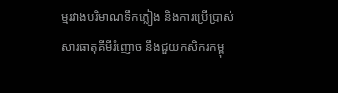ម្មរវាងបរិមាណទឹកភ្លៀង និងការប្រើប្រាស់សារធាតុគីមីរំញោច នឹងជួយកសិករកម្ពុ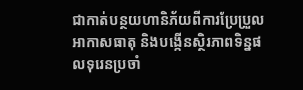ជាកាត់បន្ថយហានិភ័យពីការប្រែប្រួលអាកាសធាតុ និងបង្កើនស្ថិរភាពទិន្នផលទុរេនប្រចាំ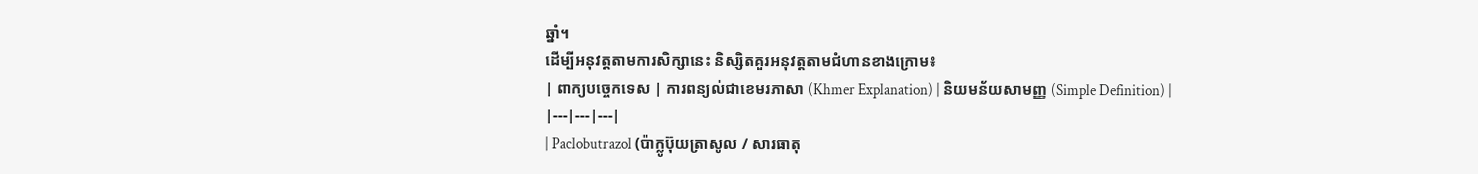ឆ្នាំ។
ដើម្បីអនុវត្តតាមការសិក្សានេះ និស្សិតគួរអនុវត្តតាមជំហានខាងក្រោម៖
| ពាក្យបច្ចេកទេស | ការពន្យល់ជាខេមរភាសា (Khmer Explanation) | និយមន័យសាមញ្ញ (Simple Definition) |
|---|---|---|
| Paclobutrazol (ប៉ាក្លូប៊ុយត្រាសូល / សារធាតុ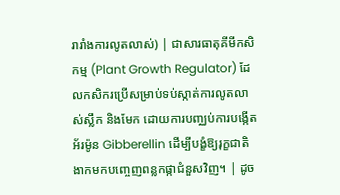រារាំងការលូតលាស់) | ជាសារធាតុគីមីកសិកម្ម (Plant Growth Regulator) ដែលកសិករប្រើសម្រាប់ទប់ស្កាត់ការលូតលាស់ស្លឹក និងមែក ដោយការបញ្ឈប់ការបង្កើតអ័រម៉ូន Gibberellin ដើម្បីបង្ខំឱ្យរុក្ខជាតិងាកមកបញ្ចេញពន្លកផ្កាជំនួសវិញ។ | ដូច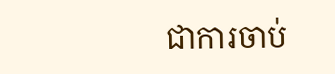ជាការចាប់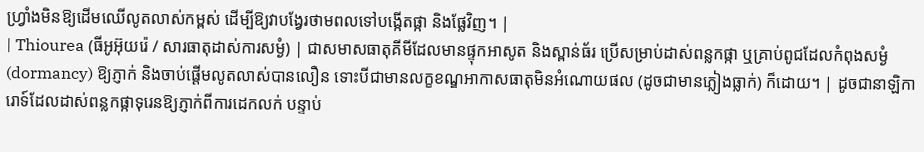ហ្វ្រាំងមិនឱ្យដើមឈើលូតលាស់កម្ពស់ ដើម្បីឱ្យវាបង្វែរថាមពលទៅបង្កើតផ្កា និងផ្លែវិញ។ |
| Thiourea (ធីអូអ៊ុយរ៉េ / សារធាតុដាស់ការសម្ងំ) | ជាសមាសធាតុគីមីដែលមានផ្ទុកអាសូត និងស្ពាន់ធ័រ ប្រើសម្រាប់ដាស់ពន្លកផ្កា ឬគ្រាប់ពូជដែលកំពុងសម្ងំ (dormancy) ឱ្យភ្ញាក់ និងចាប់ផ្តើមលូតលាស់បានលឿន ទោះបីជាមានលក្ខខណ្ឌអាកាសធាតុមិនអំណោយផល (ដូចជាមានភ្លៀងធ្លាក់) ក៏ដោយ។ | ដូចជានាឡិការោទ៍ដែលដាស់ពន្លកផ្កាទុរេនឱ្យភ្ញាក់ពីការដេកលក់ បន្ទាប់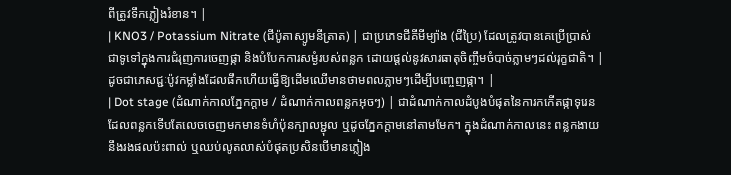ពីត្រូវទឹកភ្លៀងរំខាន។ |
| KNO3 / Potassium Nitrate (ជីប៉ូតាស្យូមនីត្រាត) | ជាប្រភេទជីគីមីម្យ៉ាង (ជីប្រៃ) ដែលត្រូវបានគេប្រើប្រាស់ជាទូទៅក្នុងការជំរុញការចេញផ្កា និងបំបែកការសម្ងំរបស់ពន្លក ដោយផ្តល់នូវសារធាតុចិញ្ចឹមចំបាច់ភ្លាមៗដល់រុក្ខជាតិ។ | ដូចជាភេសជ្ជៈប៉ូវកម្លាំងដែលផឹកហើយធ្វើឱ្យដើមឈើមានថាមពលភ្លាមៗដើម្បីបញ្ចេញផ្កា។ |
| Dot stage (ដំណាក់កាលភ្នែកក្តាម / ដំណាក់កាលពន្លកអុចៗ) | ជាដំណាក់កាលដំបូងបំផុតនៃការកកើតផ្កាទុរេន ដែលពន្លកទើបតែលេចចេញមកមានទំហំប៉ុនក្បាលម្ជុល ឬដូចភ្នែកក្តាមនៅតាមមែក។ ក្នុងដំណាក់កាលនេះ ពន្លកងាយនឹងរងផលប៉ះពាល់ ឬឈប់លូតលាស់បំផុតប្រសិនបើមានភ្លៀង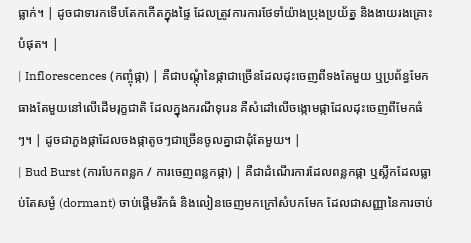ធ្លាក់។ | ដូចជាទារកទើបតែកកើតក្នុងផ្ទៃ ដែលត្រូវការការថែទាំយ៉ាងប្រុងប្រយ័ត្ន និងងាយរងគ្រោះបំផុត។ |
| Inflorescences (កញ្ចុំផ្កា) | គឺជាបណ្តុំនៃផ្កាជាច្រើនដែលដុះចេញពីទងតែមួយ ឬប្រព័ន្ធមែកធាងតែមួយនៅលើដើមរុក្ខជាតិ ដែលក្នុងករណីទុរេន គឺសំដៅលើចង្កោមផ្កាដែលដុះចេញពីមែកធំៗ។ | ដូចជាភួងផ្កាដែលចងផ្កាតូចៗជាច្រើនចូលគ្នាជាដុំតែមួយ។ |
| Bud Burst (ការបែកពន្លក / ការចេញពន្លកផ្កា) | គឺជាដំណើរការដែលពន្លកផ្កា ឬស្លឹកដែលធ្លាប់តែសម្ងំ (dormant) ចាប់ផ្តើមរីកធំ និងលៀនចេញមកក្រៅសំបកមែក ដែលជាសញ្ញានៃការចាប់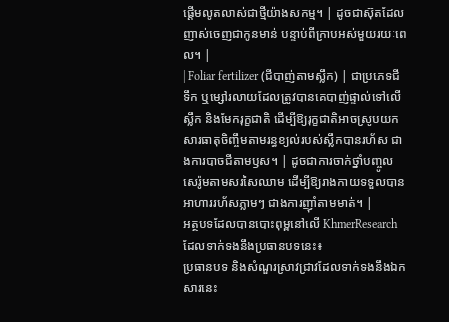ផ្តើមលូតលាស់ជាថ្មីយ៉ាងសកម្ម។ | ដូចជាស៊ុតដែលញាស់ចេញជាកូនមាន់ បន្ទាប់ពីក្រាបអស់មួយរយៈពេល។ |
| Foliar fertilizer (ជីបាញ់តាមស្លឹក) | ជាប្រភេទជីទឹក ឬម្សៅរលាយដែលត្រូវបានគេបាញ់ផ្ទាល់ទៅលើស្លឹក និងមែករុក្ខជាតិ ដើម្បីឱ្យរុក្ខជាតិអាចស្រូបយកសារធាតុចិញ្ចឹមតាមរន្ធខ្យល់របស់ស្លឹកបានរហ័ស ជាងការបាចជីតាមឫស។ | ដូចជាការចាក់ថ្នាំបញ្ចូលសេរ៉ូមតាមសរសៃឈាម ដើម្បីឱ្យរាងកាយទទួលបានអាហាររហ័សភ្លាមៗ ជាងការញ៉ាំតាមមាត់។ |
អត្ថបទដែលបានបោះពុម្ពនៅលើ KhmerResearch ដែលទាក់ទងនឹងប្រធានបទនេះ៖
ប្រធានបទ និងសំណួរស្រាវជ្រាវដែលទាក់ទងនឹងឯកសារនេះ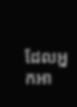ដែលអ្នកអា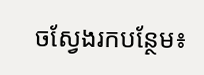ចស្វែងរកបន្ថែម៖